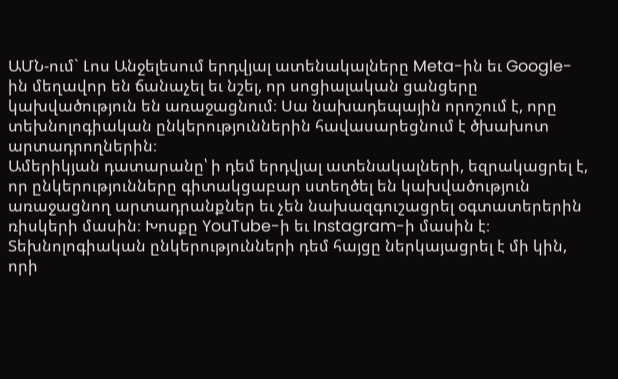ԱՄՆ-ում` Լոս Անջելեսում երդվյալ ատենակալները Meta-ին եւ Google-ին մեղավոր են ճանաչել եւ նշել, որ սոցիալական ցանցերը կախվածություն են առաջացնում։ Սա նախադեպային որոշում է, որը տեխնոլոգիական ընկերություններին հավասարեցնում է ծխախոտ արտադրողներին։
Ամերիկյան դատարանը՝ ի դեմ երդվյալ ատենակալների, եզրակացրել է, որ ընկերությունները գիտակցաբար ստեղծել են կախվածություն առաջացնող արտադրանքներ եւ չեն նախազգուշացրել օգտատերերին ռիսկերի մասին։ Խոսքը YouTube-ի եւ Instagram-ի մասին է։
Տեխնոլոգիական ընկերությունների դեմ հայցը ներկայացրել է մի կին, որի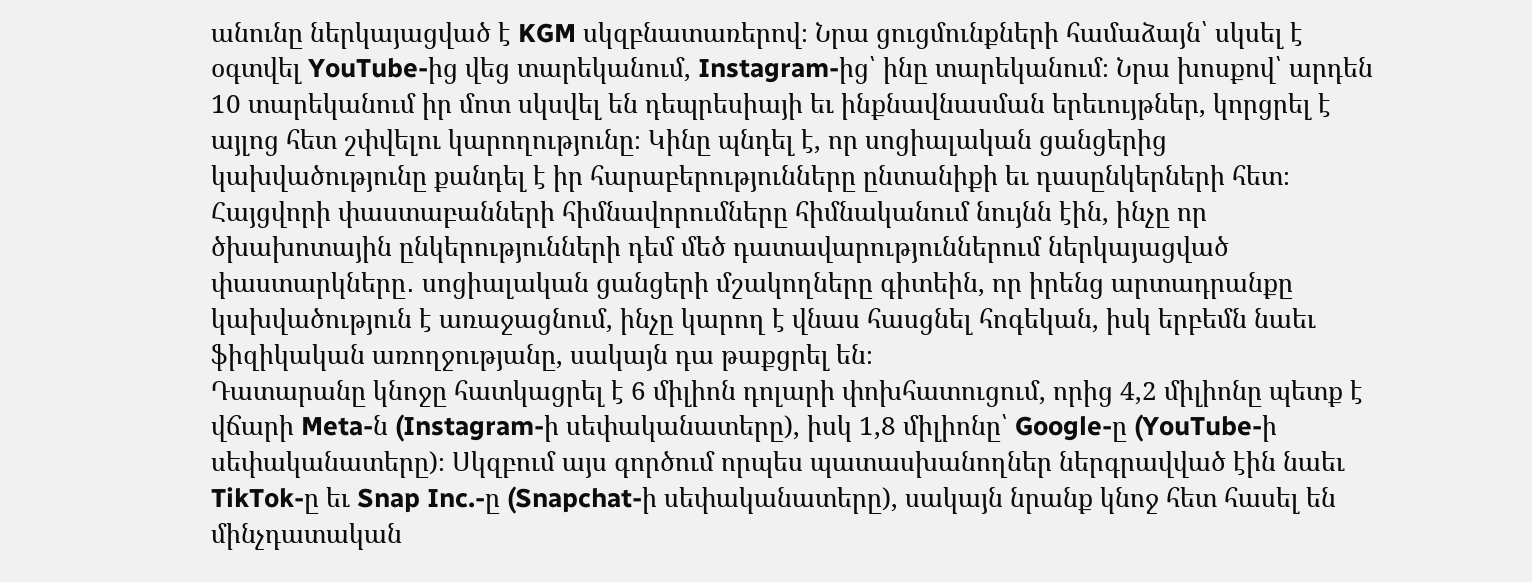անունը ներկայացված է KGM սկզբնատառերով։ Նրա ցուցմունքների համաձայն՝ սկսել է օգտվել YouTube-ից վեց տարեկանում, Instagram-ից՝ ինը տարեկանում։ Նրա խոսքով՝ արդեն 10 տարեկանում իր մոտ սկսվել են դեպրեսիայի եւ ինքնավնասման երեւույթներ, կորցրել է այլոց հետ շփվելու կարողությունը։ Կինը պնդել է, որ սոցիալական ցանցերից կախվածությունը քանդել է իր հարաբերությունները ընտանիքի եւ դասընկերների հետ։
Հայցվորի փաստաբանների հիմնավորումները հիմնականում նույնն էին, ինչը որ ծխախոտային ընկերությունների դեմ մեծ դատավարություններում ներկայացված փաստարկները․ սոցիալական ցանցերի մշակողները գիտեին, որ իրենց արտադրանքը կախվածություն է առաջացնում, ինչը կարող է վնաս հասցնել հոգեկան, իսկ երբեմն նաեւ ֆիզիկական առողջությանը, սակայն դա թաքցրել են։
Դատարանը կնոջը հատկացրել է 6 միլիոն դոլարի փոխհատուցում, որից 4,2 միլիոնը պետք է վճարի Meta-ն (Instagram-ի սեփականատերը), իսկ 1,8 միլիոնը՝ Google-ը (YouTube-ի սեփականատերը)։ Սկզբում այս գործում որպես պատասխանողներ ներգրավված էին նաեւ TikTok-ը եւ Snap Inc.-ը (Snapchat-ի սեփականատերը), սակայն նրանք կնոջ հետ հասել են մինչդատական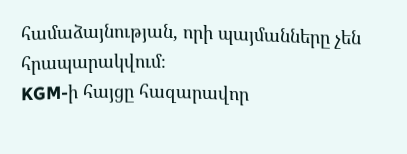համաձայնության, որի պայմանները չեն հրապարակվում։
KGM-ի հայցը հազարավոր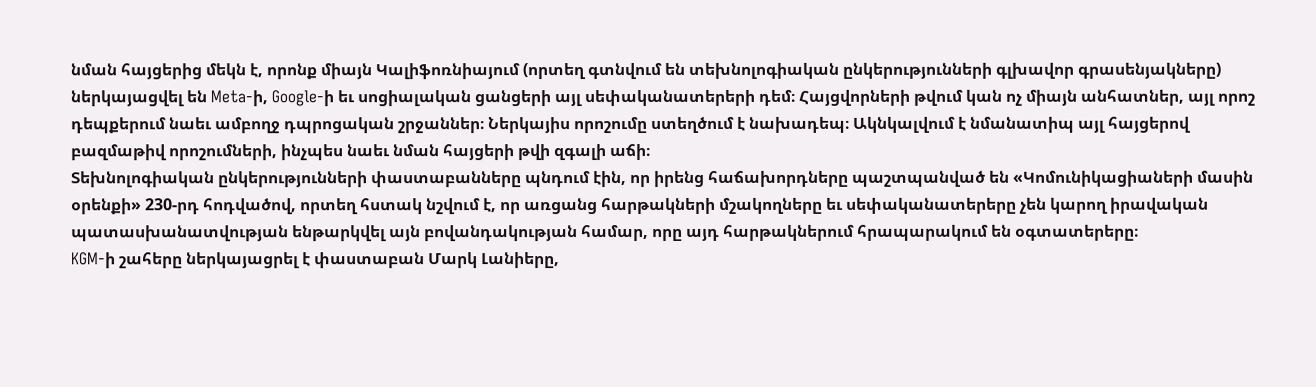նման հայցերից մեկն է, որոնք միայն Կալիֆոռնիայում (որտեղ գտնվում են տեխնոլոգիական ընկերությունների գլխավոր գրասենյակները) ներկայացվել են Meta-ի, Google-ի եւ սոցիալական ցանցերի այլ սեփականատերերի դեմ։ Հայցվորների թվում կան ոչ միայն անհատներ, այլ որոշ դեպքերում նաեւ ամբողջ դպրոցական շրջաններ։ Ներկայիս որոշումը ստեղծում է նախադեպ։ Ակնկալվում է նմանատիպ այլ հայցերով բազմաթիվ որոշումների, ինչպես նաեւ նման հայցերի թվի զգալի աճի։
Տեխնոլոգիական ընկերությունների փաստաբանները պնդում էին, որ իրենց հաճախորդները պաշտպանված են «Կոմունիկացիաների մասին օրենքի» 230-րդ հոդվածով, որտեղ հստակ նշվում է, որ առցանց հարթակների մշակողները եւ սեփականատերերը չեն կարող իրավական պատասխանատվության ենթարկվել այն բովանդակության համար, որը այդ հարթակներում հրապարակում են օգտատերերը։
KGM-ի շահերը ներկայացրել է փաստաբան Մարկ Լանիերը,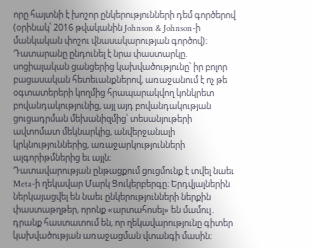որը հայտնի է խոշոր ընկերությունների դեմ գործերով (օրինակ՝ 2016 թվականին Johnson & Johnson-ի մանկական փոշու վնասակարության գործով)։ Դատարանը ընդունել է նրա փաստարկը. սոցիալական ցանցերից կախվածությունը՝ իր բոլոր բացասական հետեւանքներով, առաջանում է ոչ թե օգտատերերի կողմից հրապարակվող կոնկրետ բովանդակությունից, այլ այդ բովանդակության ցուցադրման մեխանիզմից՝ տեսանյութերի ավտոմատ մեկնարկից, անվերջանալի կրկնություններից, առաջարկությունների ալգորիթմներից եւ այլն։
Դատավարության ընթացքում ցուցմունք է տվել նաեւ Meta-ի ղեկավար Մարկ Ցուկերբերգը։ Երդվյալներին ներկայացվել են նաեւ ընկերությունների ներքին փաստաթղթեր, որոնք «արտահոսել» են մամուլ․ դրանք հաստատում են, որ ղեկավարությունը գիտեր կախվածության առաջացման վտանգի մասին։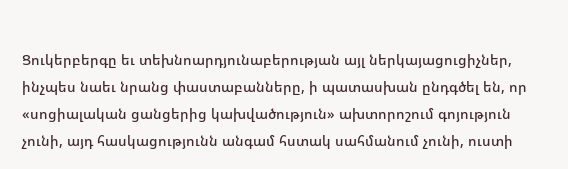Ցուկերբերգը եւ տեխնոարդյունաբերության այլ ներկայացուցիչներ, ինչպես նաեւ նրանց փաստաբանները, ի պատասխան ընդգծել են, որ «սոցիալական ցանցերից կախվածություն» ախտորոշում գոյություն չունի, այդ հասկացությունն անգամ հստակ սահմանում չունի, ուստի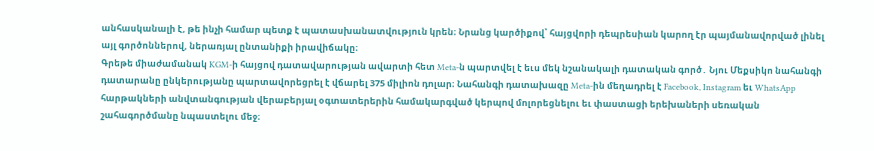անհասկանալի է, թե ինչի համար պետք է պատասխանատվություն կրեն։ Նրանց կարծիքով՝ հայցվորի դեպրեսիան կարող էր պայմանավորված լինել այլ գործոններով, ներառյալ ընտանիքի իրավիճակը։
Գրեթե միաժամանակ KGM-ի հայցով դատավարության ավարտի հետ Meta-ն պարտվել է եւս մեկ նշանակալի դատական գործ․ Նյու Մեքսիկո նահանգի դատարանը ընկերությանը պարտավորեցրել է վճարել 375 միլիոն դոլար։ Նահանգի դատախազը Meta-ին մեղադրել է Facebook, Instagram եւ WhatsApp հարթակների անվտանգության վերաբերյալ օգտատերերին համակարգված կերպով մոլորեցնելու եւ փաստացի երեխաների սեռական շահագործմանը նպաստելու մեջ։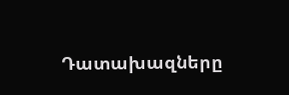Դատախազները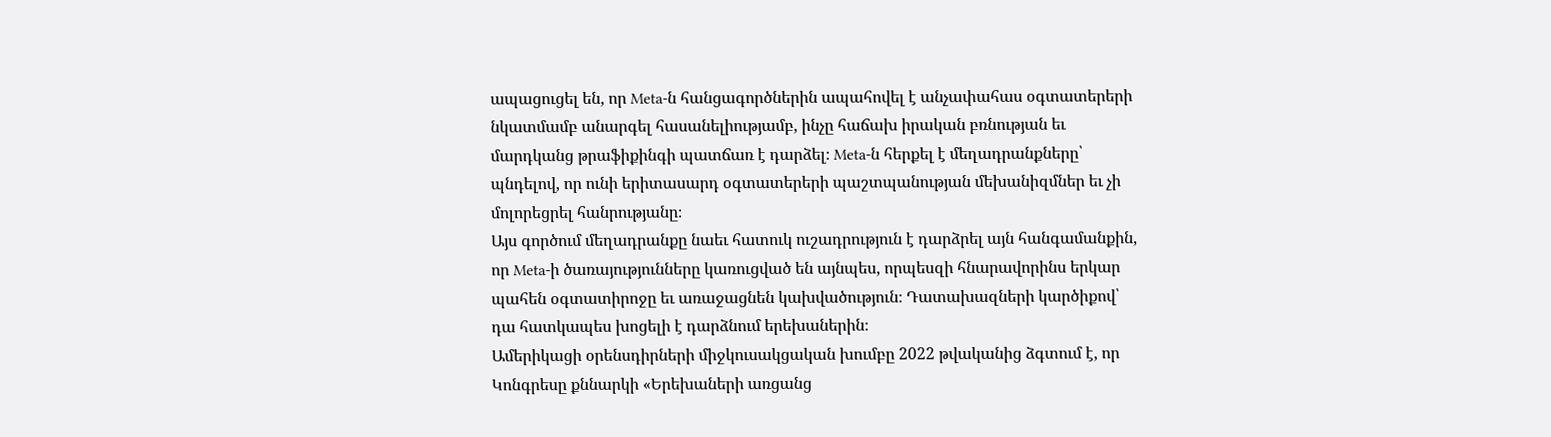ապացուցել են, որ Meta-ն հանցագործներին ապահովել է անչափահաս օգտատերերի նկատմամբ անարգել հասանելիությամբ, ինչը հաճախ իրական բռնության եւ մարդկանց թրաֆիքինգի պատճառ է դարձել։ Meta-ն հերքել է մեղադրանքները՝ պնդելով, որ ունի երիտասարդ օգտատերերի պաշտպանության մեխանիզմներ եւ չի մոլորեցրել հանրությանը։
Այս գործում մեղադրանքը նաեւ հատուկ ուշադրություն է դարձրել այն հանգամանքին, որ Meta-ի ծառայությունները կառուցված են այնպես, որպեսզի հնարավորինս երկար պահեն օգտատիրոջը եւ առաջացնեն կախվածություն։ Դատախազների կարծիքով՝ դա հատկապես խոցելի է դարձնում երեխաներին։
Ամերիկացի օրենսդիրների միջկուսակցական խումբը 2022 թվականից ձգտում է, որ Կոնգրեսը քննարկի «Երեխաների առցանց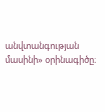անվտանգության մասինի» օրինագիծը։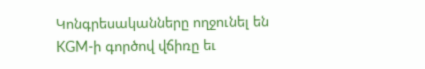Կոնգրեսականները ողջունել են KGM-ի գործով վճիռը եւ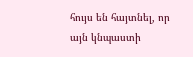հույս են հայտնել, որ այն կնպաստի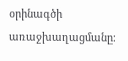օրինագծի առաջխաղացմանը։